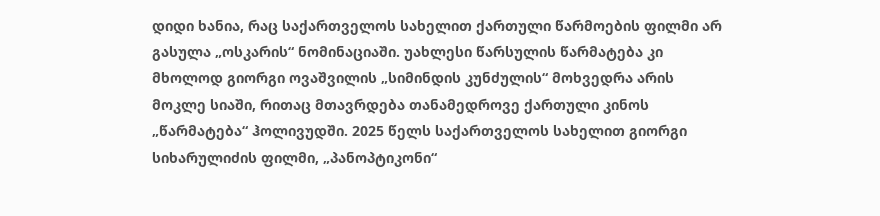დიდი ხანია, რაც საქართველოს სახელით ქართული წარმოების ფილმი არ გასულა „ოსკარის“ ნომინაციაში. უახლესი წარსულის წარმატება კი მხოლოდ გიორგი ოვაშვილის „სიმინდის კუნძულის“ მოხვედრა არის მოკლე სიაში, რითაც მთავრდება თანამედროვე ქართული კინოს „წარმატება“ ჰოლივუდში. 2025 წელს საქართველოს სახელით გიორგი სიხარულიძის ფილმი, „პანოპტიკონი“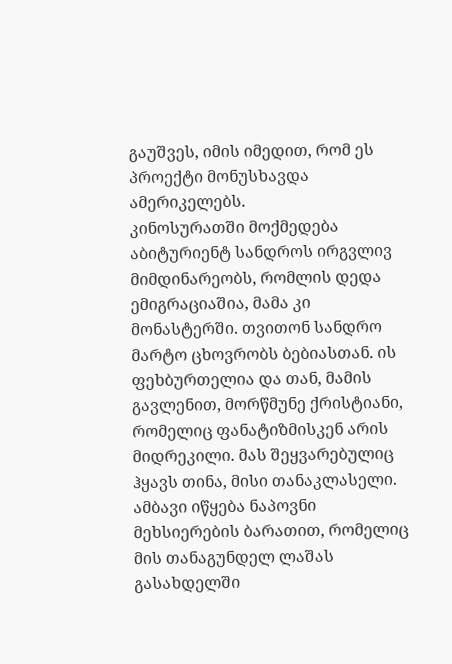გაუშვეს, იმის იმედით, რომ ეს პროექტი მონუსხავდა ამერიკელებს.
კინოსურათში მოქმედება აბიტურიენტ სანდროს ირგვლივ მიმდინარეობს, რომლის დედა ემიგრაციაშია, მამა კი მონასტერში. თვითონ სანდრო მარტო ცხოვრობს ბებიასთან. ის ფეხბურთელია და თან, მამის გავლენით, მორწმუნე ქრისტიანი, რომელიც ფანატიზმისკენ არის მიდრეკილი. მას შეყვარებულიც ჰყავს თინა, მისი თანაკლასელი.
ამბავი იწყება ნაპოვნი მეხსიერების ბარათით, რომელიც მის თანაგუნდელ ლაშას გასახდელში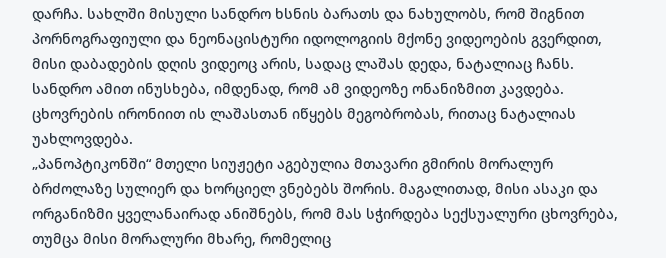დარჩა. სახლში მისული სანდრო ხსნის ბარათს და ნახულობს, რომ შიგნით პორნოგრაფიული და ნეონაცისტური იდოლოგიის მქონე ვიდეოების გვერდით, მისი დაბადების დღის ვიდეოც არის, სადაც ლაშას დედა, ნატალიაც ჩანს. სანდრო ამით ინუსხება, იმდენად, რომ ამ ვიდეოზე ონანიზმით კავდება. ცხოვრების ირონიით ის ლაშასთან იწყებს მეგობრობას, რითაც ნატალიას უახლოვდება.
„პანოპტიკონში“ მთელი სიუჟეტი აგებულია მთავარი გმირის მორალურ ბრძოლაზე სულიერ და ხორციელ ვნებებს შორის. მაგალითად, მისი ასაკი და ორგანიზმი ყველანაირად ანიშნებს, რომ მას სჭირდება სექსუალური ცხოვრება, თუმცა მისი მორალური მხარე, რომელიც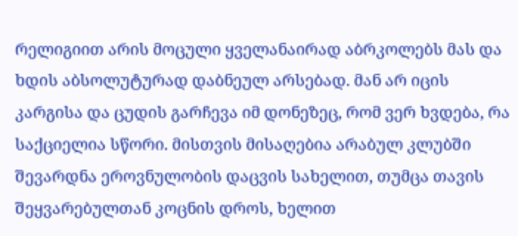რელიგიით არის მოცული ყველანაირად აბრკოლებს მას და ხდის აბსოლუტურად დაბნეულ არსებად. მან არ იცის კარგისა და ცუდის გარჩევა იმ დონეზეც, რომ ვერ ხვდება, რა საქციელია სწორი. მისთვის მისაღებია არაბულ კლუბში შევარდნა ეროვნულობის დაცვის სახელით, თუმცა თავის შეყვარებულთან კოცნის დროს, ხელით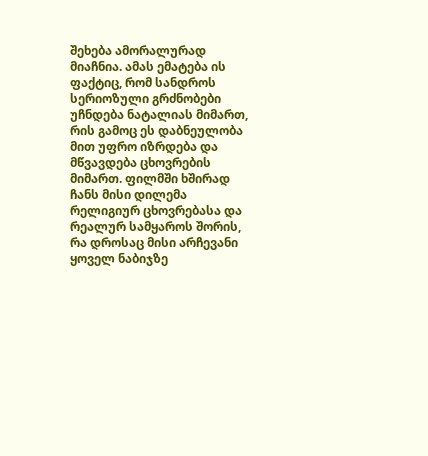შეხება ამორალურად მიაჩნია. ამას ემატება ის ფაქტიც, რომ სანდროს სერიოზული გრძნობები უჩნდება ნატალიას მიმართ, რის გამოც ეს დაბნეულობა მით უფრო იზრდება და მწვავდება ცხოვრების მიმართ. ფილმში ხშირად ჩანს მისი დილემა რელიგიურ ცხოვრებასა და რეალურ სამყაროს შორის, რა დროსაც მისი არჩევანი ყოველ ნაბიჯზე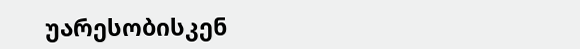უარესობისკენ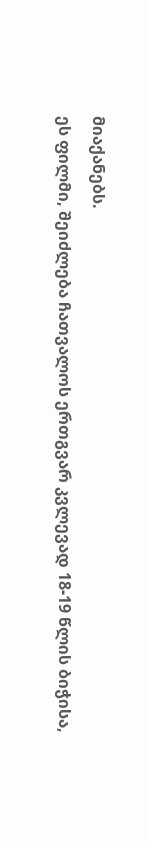მიაქანებს.
ეს ფილმი, შეიძლება ჩათვალოს ერთგვარ კვლევად 18-19 წლის ბიჭისა,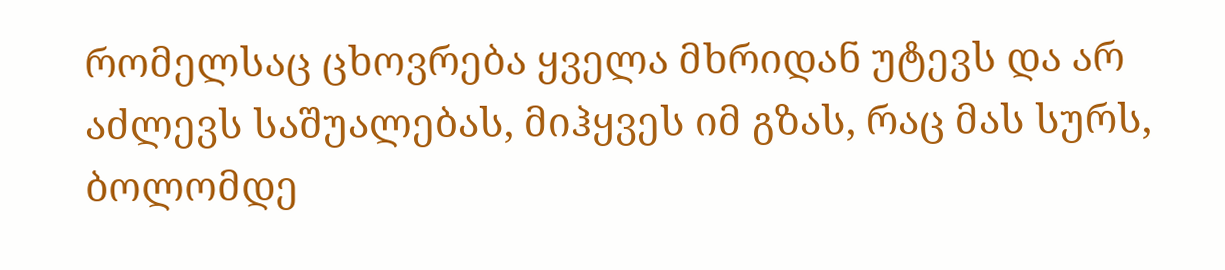რომელსაც ცხოვრება ყველა მხრიდან უტევს და არ აძლევს საშუალებას, მიჰყვეს იმ გზას, რაც მას სურს, ბოლომდე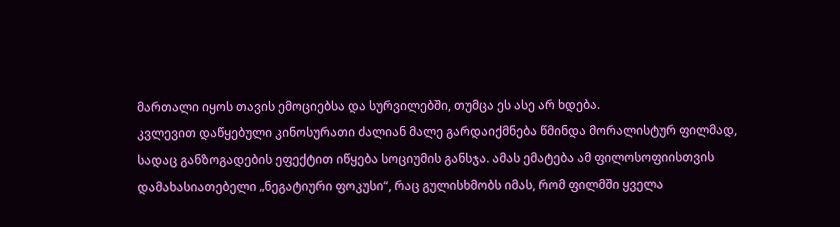მართალი იყოს თავის ემოციებსა და სურვილებში, თუმცა ეს ასე არ ხდება.
კვლევით დაწყებული კინოსურათი ძალიან მალე გარდაიქმნება წმინდა მორალისტურ ფილმად, სადაც განზოგადების ეფექტით იწყება სოციუმის განსჯა. ამას ემატება ამ ფილოსოფიისთვის დამახასიათებელი „ნეგატიური ფოკუსი“, რაც გულისხმობს იმას, რომ ფილმში ყველა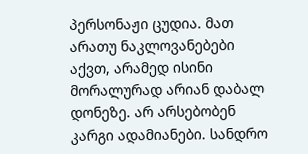პერსონაჟი ცუდია. მათ არათუ ნაკლოვანებები აქვთ, არამედ ისინი მორალურად არიან დაბალ დონეზე. არ არსებობენ კარგი ადამიანები. სანდრო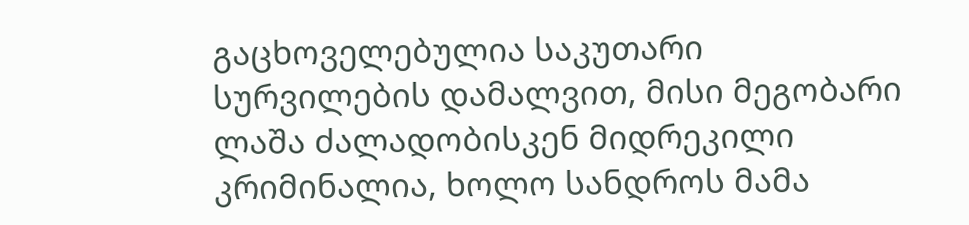გაცხოველებულია საკუთარი სურვილების დამალვით, მისი მეგობარი ლაშა ძალადობისკენ მიდრეკილი კრიმინალია, ხოლო სანდროს მამა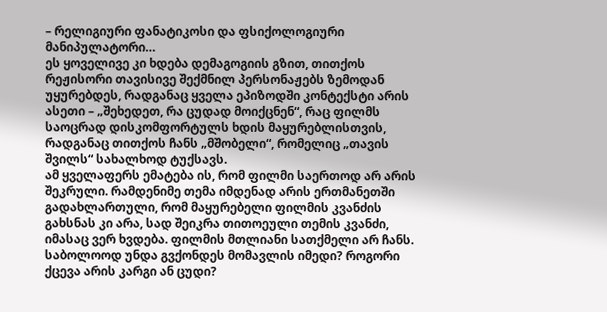– რელიგიური ფანატიკოსი და ფსიქოლოგიური მანიპულატორი…
ეს ყოველივე კი ხდება დემაგოგიის გზით, თითქოს რეჟისორი თავისივე შექმნილ პერსონაჟებს ზემოდან უყურებდეს, რადგანაც ყველა ეპიზოდში კონტექსტი არის ასეთი – „შეხედეთ, რა ცუდად მოიქცნენ“, რაც ფილმს საოცრად დისკომფორტულს ხდის მაყურებლისთვის, რადგანაც თითქოს ჩანს „მშობელი“, რომელიც „თავის შვილს“ სახალხოდ ტუქსავს.
ამ ყველაფერს ემატება ის, რომ ფილმი საერთოდ არ არის შეკრული. რამდენიმე თემა იმდენად არის ერთმანეთში გადახლართული, რომ მაყურებელი ფილმის კვანძის გახსნას კი არა, სად შეიკრა თითოეული თემის კვანძი, იმასაც ვერ ხვდება. ფილმის მთლიანი სათქმელი არ ჩანს. საბოლოოდ უნდა გვქონდეს მომავლის იმედი? როგორი ქცევა არის კარგი ან ცუდი?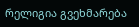რელიგია გვეხმარება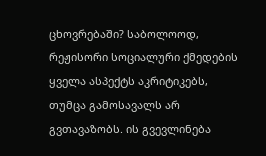ცხოვრებაში? საბოლოოდ, რეჟისორი სოციალური ქმედების ყველა ასპექტს აკრიტიკებს, თუმცა გამოსავალს არ გვთავაზობს. ის გვევლინება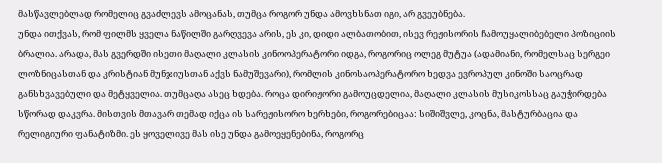მასწავლებლად რომელიც გვაძლევს ამოცანას, თუმცა როგორ უნდა ამოვხსნათ იგი, არ გვეუბნება.
უნდა ითქვას, რომ ფილმს ყველა ნაწილში გარღვევა არის, ეს კი, დიდი ალბათობით, ისევ რეჟისორის ჩამოუყალიბებელი პოზიციის ბრალია. არადა, მას გვერდში ისეთი მაღალი კლასის კინოოპერატორი იდგა, როგორიც ოლეგ მუტუა (ადამიანი, რომელსაც სერგეი ლოზნიცასთან და კრისტიან მუნჯიუსთან აქვს ნამუშევარი), რომლის კინოსაოპერატორო ხედვა ევროპულ კინოში საოცრად განსხვავებული და მეტყველია. თუმცაღა ასეც ხდება. როცა დირიჟორი გამოუცდელია, მაღალი კლასის მუსიკოსსაც გაუჭირდება სწორად დაკვრა. მისთვის მთავარ თემად იქცა ის სარეჟისორო ხერხები, როგორებიცაა: სიშიშვლე, კოცნა, მასტურბაცია და რელიგიური ფანატიზმი. ეს ყოველივე მას ისე უნდა გამოეყენებინა, როგორც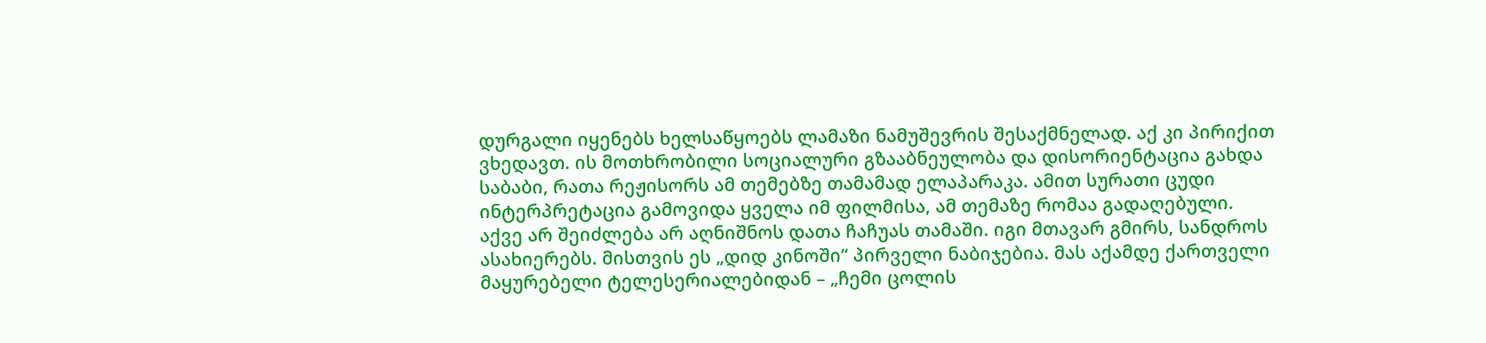დურგალი იყენებს ხელსაწყოებს ლამაზი ნამუშევრის შესაქმნელად. აქ კი პირიქით ვხედავთ. ის მოთხრობილი სოციალური გზააბნეულობა და დისორიენტაცია გახდა საბაბი, რათა რეჟისორს ამ თემებზე თამამად ელაპარაკა. ამით სურათი ცუდი ინტერპრეტაცია გამოვიდა ყველა იმ ფილმისა, ამ თემაზე რომაა გადაღებული.
აქვე არ შეიძლება არ აღნიშნოს დათა ჩაჩუას თამაში. იგი მთავარ გმირს, სანდროს ასახიერებს. მისთვის ეს „დიდ კინოში“ პირველი ნაბიჯებია. მას აქამდე ქართველი მაყურებელი ტელესერიალებიდან – „ჩემი ცოლის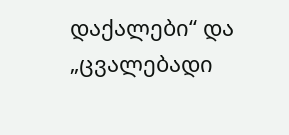დაქალები“ და „ცვალებადი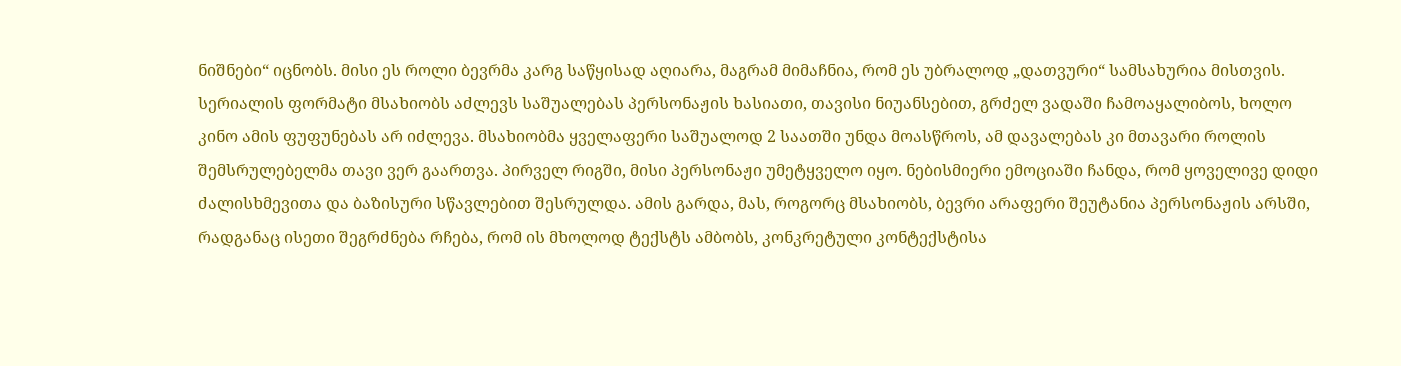ნიშნები“ იცნობს. მისი ეს როლი ბევრმა კარგ საწყისად აღიარა, მაგრამ მიმაჩნია, რომ ეს უბრალოდ „დათვური“ სამსახურია მისთვის.
სერიალის ფორმატი მსახიობს აძლევს საშუალებას პერსონაჟის ხასიათი, თავისი ნიუანსებით, გრძელ ვადაში ჩამოაყალიბოს, ხოლო კინო ამის ფუფუნებას არ იძლევა. მსახიობმა ყველაფერი საშუალოდ 2 საათში უნდა მოასწროს, ამ დავალებას კი მთავარი როლის შემსრულებელმა თავი ვერ გაართვა. პირველ რიგში, მისი პერსონაჟი უმეტყველო იყო. ნებისმიერი ემოციაში ჩანდა, რომ ყოველივე დიდი ძალისხმევითა და ბაზისური სწავლებით შესრულდა. ამის გარდა, მას, როგორც მსახიობს, ბევრი არაფერი შეუტანია პერსონაჟის არსში, რადგანაც ისეთი შეგრძნება რჩება, რომ ის მხოლოდ ტექსტს ამბობს, კონკრეტული კონტექსტისა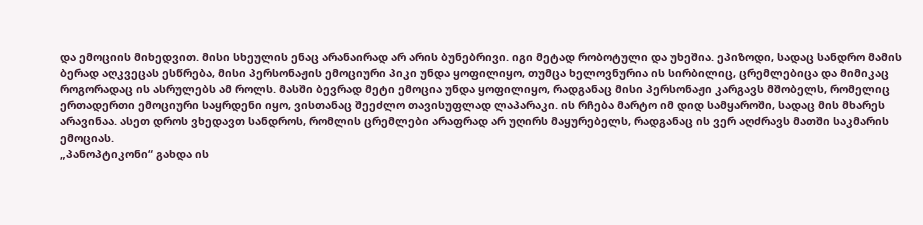და ემოციის მიხედვით. მისი სხეულის ენაც არანაირად არ არის ბუნებრივი. იგი მეტად რობოტული და უხეშია. ეპიზოდი, სადაც სანდრო მამის ბერად აღკვეცას ესწრება, მისი პერსონაჟის ემოციური პიკი უნდა ყოფილიყო, თუმცა ხელოვნურია ის სირბილიც, ცრემლებიცა და მიმიკაც როგორადაც ის ასრულებს ამ როლს. მასში ბევრად მეტი ემოცია უნდა ყოფილიყო, რადგანაც მისი პერსონაჟი კარგავს მშობელს, რომელიც ერთადერთი ემოციური საყრდენი იყო, ვისთანაც შეეძლო თავისუფლად ლაპარაკი. ის რჩება მარტო იმ დიდ სამყაროში, სადაც მის მხარეს არავინაა. ასეთ დროს ვხედავთ სანდროს, რომლის ცრემლები არაფრად არ უღირს მაყურებელს, რადგანაც ის ვერ აღძრავს მათში საკმარის ემოციას.
„პანოპტიკონი“ გახდა ის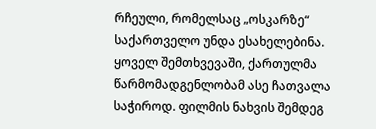რჩეული, რომელსაც „ოსკარზე“ საქართველო უნდა ესახელებინა. ყოველ შემთხვევაში, ქართულმა წარმომადგენლობამ ასე ჩათვალა საჭიროდ. ფილმის ნახვის შემდეგ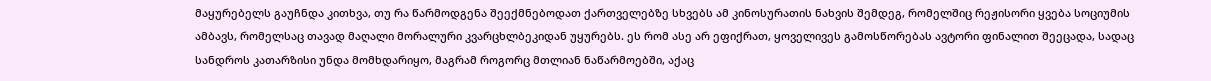მაყურებელს გაუჩნდა კითხვა, თუ რა წარმოდგენა შეექმნებოდათ ქართველებზე სხვებს ამ კინოსურათის ნახვის შემდეგ, რომელშიც რეჟისორი ყვება სოციუმის ამბავს, რომელსაც თავად მაღალი მორალური კვარცხლბეკიდან უყურებს. ეს რომ ასე არ ეფიქრათ, ყოველივეს გამოსწორებას ავტორი ფინალით შეეცადა, სადაც სანდროს კათარზისი უნდა მომხდარიყო, მაგრამ როგორც მთლიან ნაწარმოებში, აქაც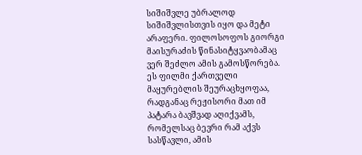სიშიშვლე უბრალოდ სიშიშვლისთვის იყო და მეტი არაფერი. ფილოსოფოს გიორგი მაისურაძის წინასიტყვაობამაც ვერ შეძლო ამის გამოსწორება.
ეს ფილმი ქართველი მაყურებლის შეურაცხყოფაა, რადგანაც რეჟისორი მათ იმ პატარა ბავშვად აღიქვამს, რომელსაც ბევრი რამ აქვს სასწავლი, ამის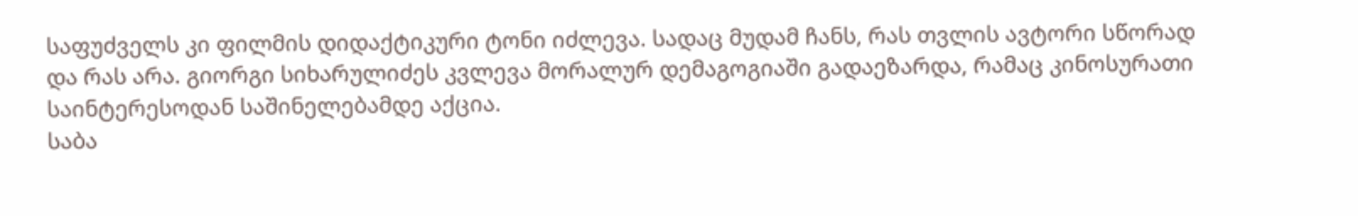საფუძველს კი ფილმის დიდაქტიკური ტონი იძლევა. სადაც მუდამ ჩანს, რას თვლის ავტორი სწორად და რას არა. გიორგი სიხარულიძეს კვლევა მორალურ დემაგოგიაში გადაეზარდა, რამაც კინოსურათი საინტერესოდან საშინელებამდე აქცია.
საბა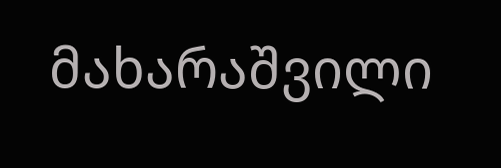მახარაშვილი